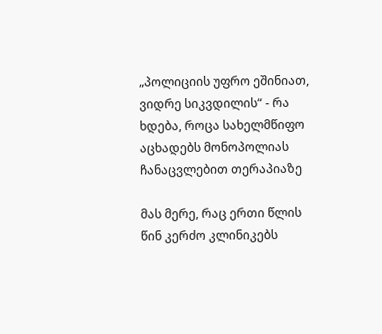„პოლიციის უფრო ეშინიათ, ვიდრე სიკვდილის“ - რა ხდება, როცა სახელმწიფო აცხადებს მონოპოლიას ჩანაცვლებით თერაპიაზე

მას მერე, რაც ერთი წლის წინ კერძო კლინიკებს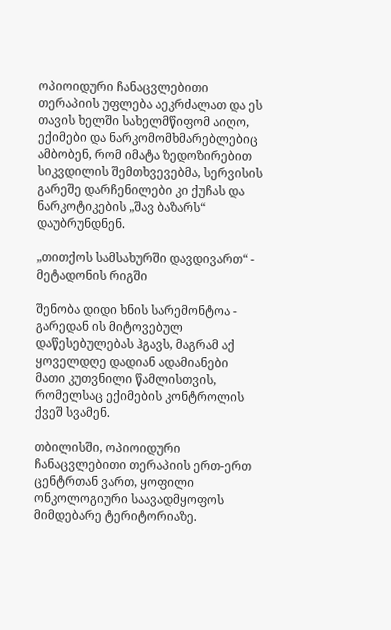ოპიოიდური ჩანაცვლებითი თერაპიის უფლება აეკრძალათ და ეს თავის ხელში სახელმწიფომ აიღო, ექიმები და ნარკომომხმარებლებიც ამბობენ, რომ იმატა ზედოზირებით სიკვდილის შემთხვევებმა, სერვისის გარეშე დარჩენილები კი ქუჩას და ნარკოტიკების „შავ ბაზარს“ დაუბრუნდნენ.

„თითქოს სამსახურში დავდივართ“ - მეტადონის რიგში

შენობა დიდი ხნის სარემონტოა - გარედან ის მიტოვებულ დაწესებულებას ჰგავს, მაგრამ აქ ყოველდღე დადიან ადამიანები მათი კუთვნილი წამლისთვის, რომელსაც ექიმების კონტროლის ქვეშ სვამენ.

თბილისში, ოპიოიდური ჩანაცვლებითი თერაპიის ერთ-ერთ ცენტრთან ვართ, ყოფილი ონკოლოგიური საავადმყოფოს მიმდებარე ტერიტორიაზე.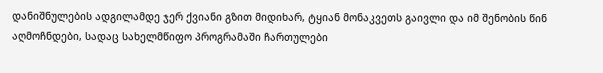დანიშნულების ადგილამდე ჯერ ქვიანი გზით მიდიხარ, ტყიან მონაკვეთს გაივლი და იმ შენობის წინ აღმოჩნდები, სადაც სახელმწიფო პროგრამაში ჩართულები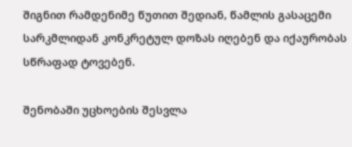შიგნით რამდენიმე წუთით შედიან, წამლის გასაცემი სარკმლიდან კონკრეტულ დოზას იღებენ და იქაურობას სწრაფად ტოვებენ.

შენობაში უცხოების შესვლა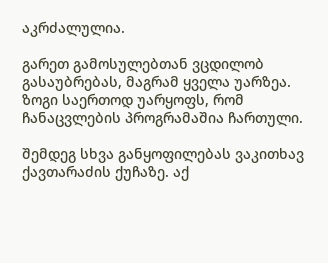აკრძალულია.

გარეთ გამოსულებთან ვცდილობ გასაუბრებას, მაგრამ ყველა უარზეა. ზოგი საერთოდ უარყოფს, რომ ჩანაცვლების პროგრამაშია ჩართული.

შემდეგ სხვა განყოფილებას ვაკითხავ ქავთარაძის ქუჩაზე. აქ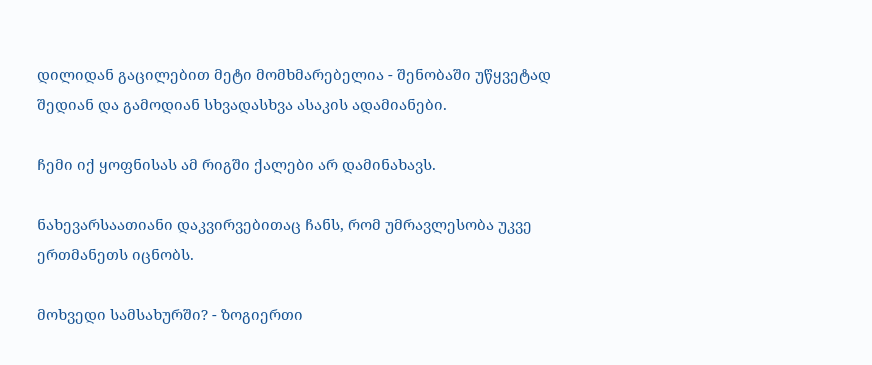დილიდან გაცილებით მეტი მომხმარებელია - შენობაში უწყვეტად შედიან და გამოდიან სხვადასხვა ასაკის ადამიანები.

ჩემი იქ ყოფნისას ამ რიგში ქალები არ დამინახავს.

ნახევარსაათიანი დაკვირვებითაც ჩანს, რომ უმრავლესობა უკვე ერთმანეთს იცნობს.

მოხვედი სამსახურში? - ზოგიერთი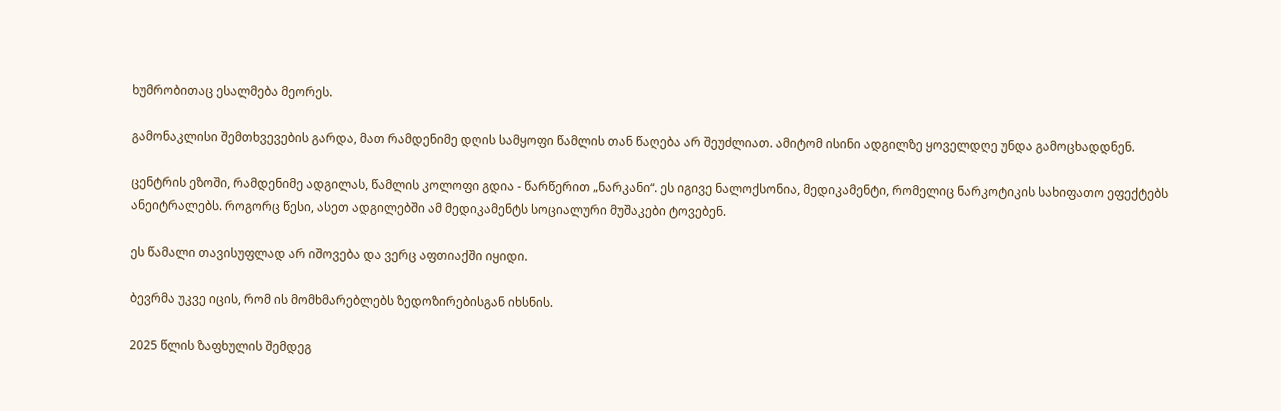ხუმრობითაც ესალმება მეორეს.

გამონაკლისი შემთხვევების გარდა, მათ რამდენიმე დღის სამყოფი წამლის თან წაღება არ შეუძლიათ. ამიტომ ისინი ადგილზე ყოველდღე უნდა გამოცხადდნენ.

ცენტრის ეზოში, რამდენიმე ადგილას, წამლის კოლოფი გდია - წარწერით „ნარკანი“. ეს იგივე ნალოქსონია, მედიკამენტი, რომელიც ნარკოტიკის სახიფათო ეფექტებს ანეიტრალებს. როგორც წესი, ასეთ ადგილებში ამ მედიკამენტს სოციალური მუშაკები ტოვებენ.

ეს წამალი თავისუფლად არ იშოვება და ვერც აფთიაქში იყიდი.

ბევრმა უკვე იცის, რომ ის მომხმარებლებს ზედოზირებისგან იხსნის.

2025 წლის ზაფხულის შემდეგ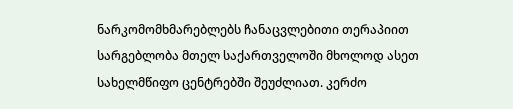ნარკომომხმარებლებს ჩანაცვლებითი თერაპიით სარგებლობა მთელ საქართველოში მხოლოდ ასეთ სახელმწიფო ცენტრებში შეუძლიათ. კერძო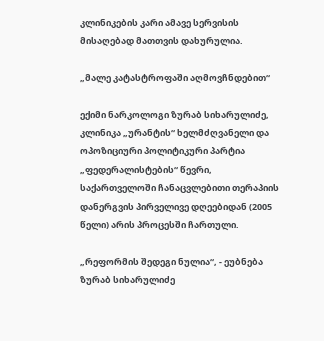კლინიკების კარი ამავე სერვისის მისაღებად მათთვის დახურულია.

„მალე კატასტროფაში აღმოვჩნდებით“

ექიმი ნარკოლოგი ზურაბ სიხარულიძე, კლინიკა „ურანტის“ ხელმძღვანელი და ოპოზიციური პოლიტიკური პარტია „ფედერალისტების“ წევრი, საქართველოში ჩანაცვლებითი თერაპიის დანერგვის პირველივე დღეებიდან (2005 წელი) არის პროცესში ჩართული.

„რეფორმის შედეგი ნულია“, - ეუბნება ზურაბ სიხარულიძე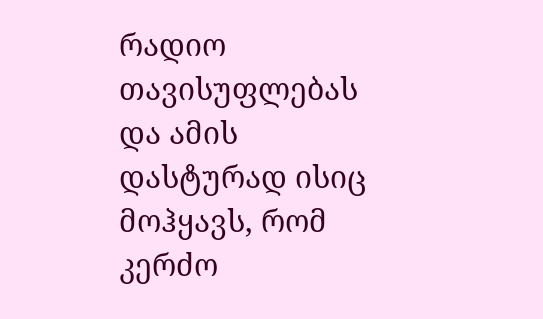რადიო თავისუფლებას და ამის დასტურად ისიც მოჰყავს, რომ კერძო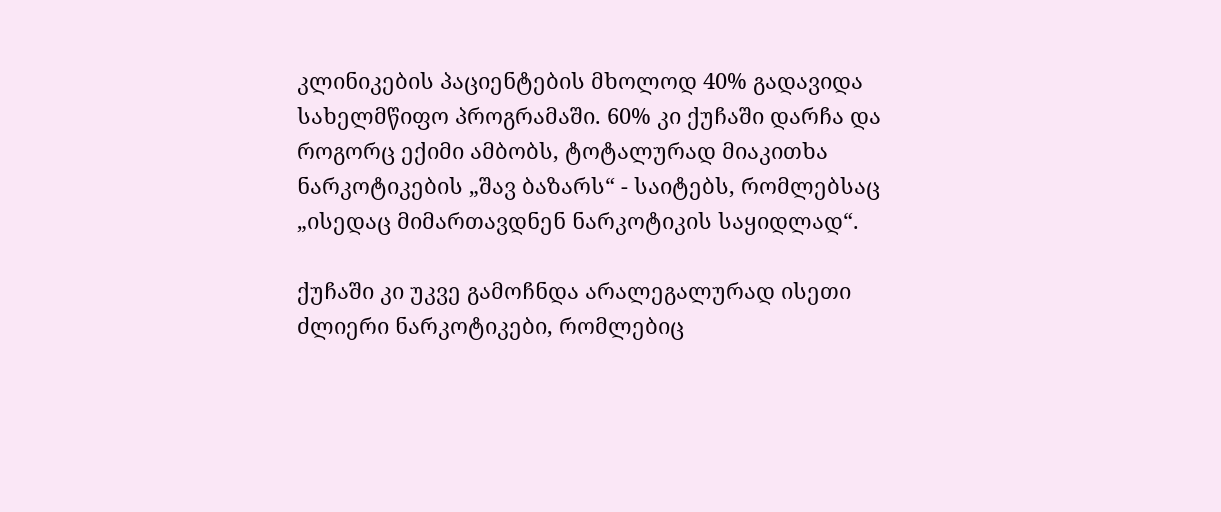კლინიკების პაციენტების მხოლოდ 40% გადავიდა სახელმწიფო პროგრამაში. 60% კი ქუჩაში დარჩა და როგორც ექიმი ამბობს, ტოტალურად მიაკითხა ნარკოტიკების „შავ ბაზარს“ - საიტებს, რომლებსაც „ისედაც მიმართავდნენ ნარკოტიკის საყიდლად“.

ქუჩაში კი უკვე გამოჩნდა არალეგალურად ისეთი ძლიერი ნარკოტიკები, რომლებიც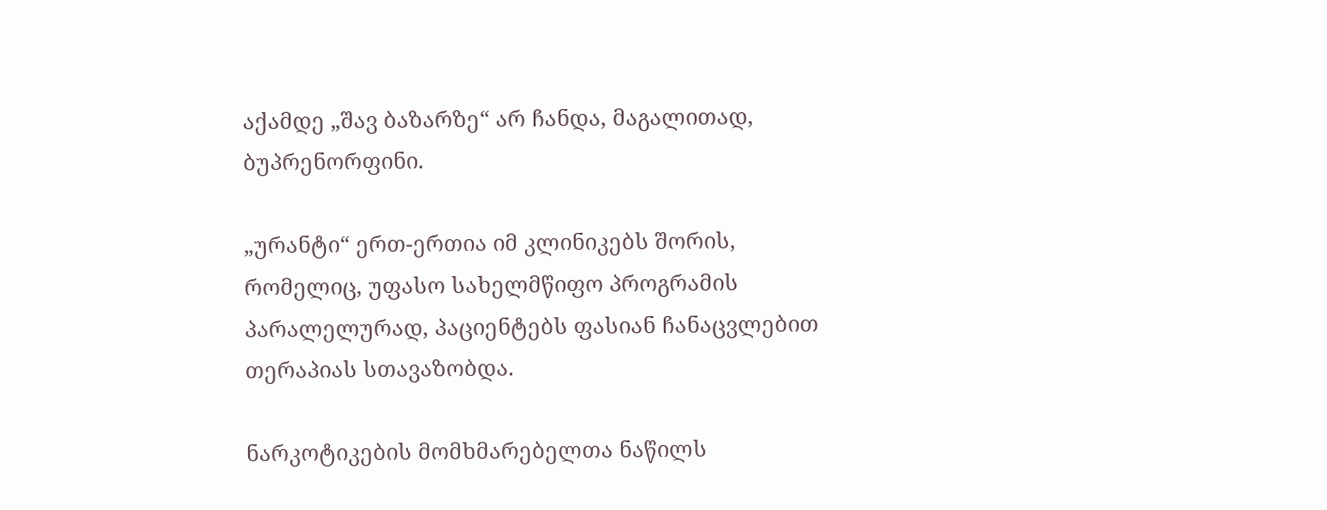აქამდე „შავ ბაზარზე“ არ ჩანდა, მაგალითად, ბუპრენორფინი.

„ურანტი“ ერთ-ერთია იმ კლინიკებს შორის, რომელიც, უფასო სახელმწიფო პროგრამის პარალელურად, პაციენტებს ფასიან ჩანაცვლებით თერაპიას სთავაზობდა.

ნარკოტიკების მომხმარებელთა ნაწილს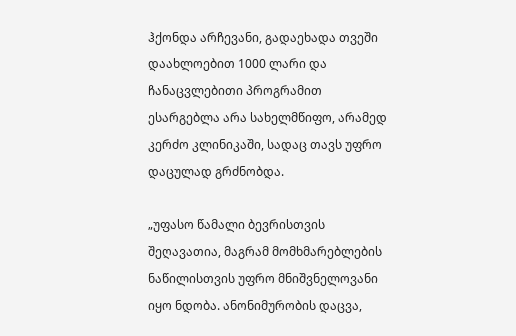ჰქონდა არჩევანი, გადაეხადა თვეში დაახლოებით 1000 ლარი და ჩანაცვლებითი პროგრამით ესარგებლა არა სახელმწიფო, არამედ კერძო კლინიკაში, სადაც თავს უფრო დაცულად გრძნობდა.

„უფასო წამალი ბევრისთვის შეღავათია, მაგრამ მომხმარებლების ნაწილისთვის უფრო მნიშვნელოვანი იყო ნდობა. ანონიმურობის დაცვა,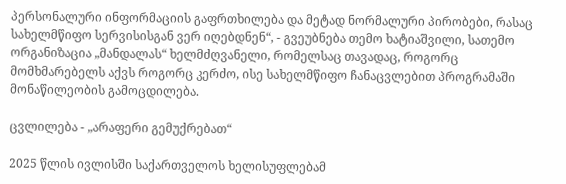პერსონალური ინფორმაციის გაფრთხილება და მეტად ნორმალური პირობები, რასაც სახელმწიფო სერვისისგან ვერ იღებდნენ“, - გვეუბნება თემო ხატიაშვილი, სათემო ორგანიზაცია „მანდალას“ ხელმძღვანელი, რომელსაც თავადაც, როგორც მომხმარებელს აქვს როგორც კერძო, ისე სახელმწიფო ჩანაცვლებით პროგრამაში მონაწილეობის გამოცდილება.

ცვლილება - „არაფერი გემუქრებათ“

2025 წლის ივლისში საქართველოს ხელისუფლებამ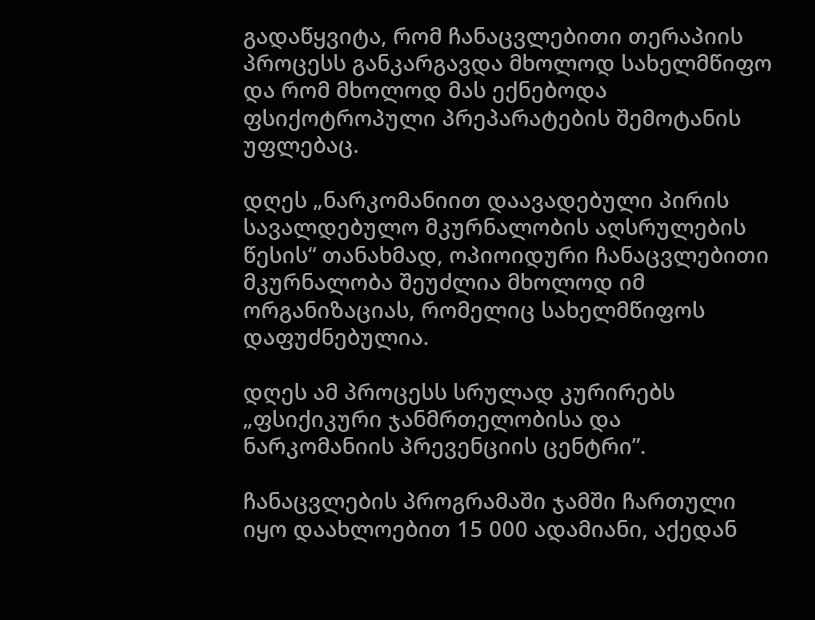გადაწყვიტა, რომ ჩანაცვლებითი თერაპიის პროცესს განკარგავდა მხოლოდ სახელმწიფო და რომ მხოლოდ მას ექნებოდა ფსიქოტროპული პრეპარატების შემოტანის უფლებაც.

დღეს „ნარკომანიით დაავადებული პირის სავალდებულო მკურნალობის აღსრულების წესის“ თანახმად, ოპიოიდური ჩანაცვლებითი მკურნალობა შეუძლია მხოლოდ იმ ორგანიზაციას, რომელიც სახელმწიფოს დაფუძნებულია.

დღეს ამ პროცესს სრულად კურირებს „ფსიქიკური ჯანმრთელობისა და ნარკომანიის პრევენციის ცენტრი”.

ჩანაცვლების პროგრამაში ჯამში ჩართული იყო დაახლოებით 15 000 ადამიანი, აქედან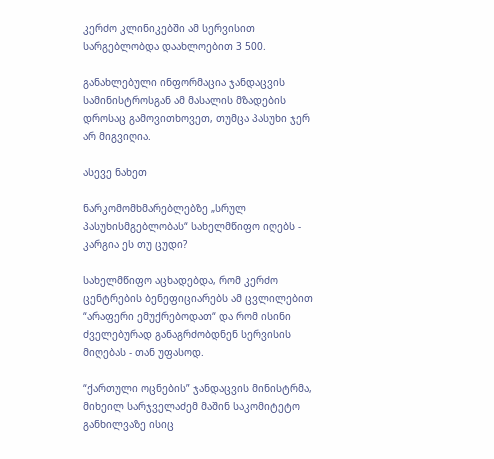კერძო კლინიკებში ამ სერვისით სარგებლობდა დაახლოებით 3 500.

განახლებული ინფორმაცია ჯანდაცვის სამინისტროსგან ამ მასალის მზადების დროსაც გამოვითხოვეთ, თუმცა პასუხი ჯერ არ მიგვიღია.

ასევე ნახეთ

ნარკომომხმარებლებზე „სრულ პასუხისმგებლობას“ სახელმწიფო იღებს - კარგია ეს თუ ცუდი?

სახელმწიფო აცხადებდა, რომ კერძო ცენტრების ბენეფიციარებს ამ ცვლილებით “არაფერი ემუქრებოდათ“ და რომ ისინი ძველებურად განაგრძობდნენ სერვისის მიღებას - თან უფასოდ.

“ქართული ოცნების” ჯანდაცვის მინისტრმა, მიხეილ სარჯველაძემ მაშინ საკომიტეტო განხილვაზე ისიც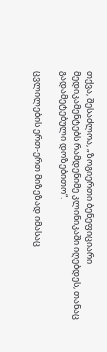თქვა, შესაძლოა, „ზოგიერთი ბენეფიციარი მედიკამენტებს რამდენიმე კლინიკაში იღებდეს, თანაც გადამეტებული დოზებითო“.

ცვლილების ერთ-ერთ მიზეზად იმასაც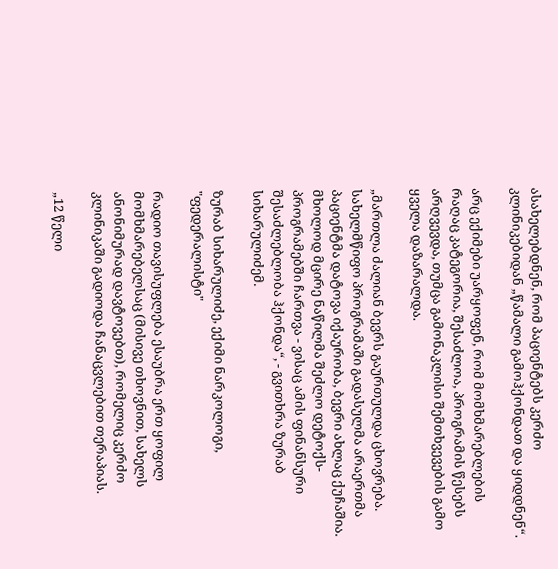ასახელებდნენ, რომ პაციენტებს კერძო კლინიკებიდან „წამალი გამოჰქონდათ და ყიდდნენ“.

არც ექიმები უარყოფენ, რომ მომხმარებლების რაღაც კატეგორია, შესაძლოა, პროგრამის წესებს არღვევდა, თუმცა გამონაკლისი შემთხვევების გამო ყველა დაზარალდა.

„მართლა ძალიან ბევრს გაურთულდა ცხოვრება. სახელმწიფო პროგრამაში გადასულმა არაერთმა პაციენტმა დატოვა იქაურობა, ბევრი ახლაც ქუჩაშია. მხოლოდ მცირე ნაწილმა შეძლო დეტოქს-პროგრამებში ჩართვა - ვისაც ამის ფინანსური შესაძლებლობა ჰქონდა“, - გვითხრა ზურაბ სიხარულიძემ.

ზურაბ სიხარულიძე, ექიმი ნარკოლოგი, "ფედერალისტი"

რადიო თავისუფლება ესაუბრა ერთ ყოფილ მომხმარებელსაც (მისივე თხოვნით, სახელს ანონიმურად დავტოვებთ), რომელიც კერძო კლინიკაში გადიოდა ჩანაცვლებით თერაპიას.

„12 წელი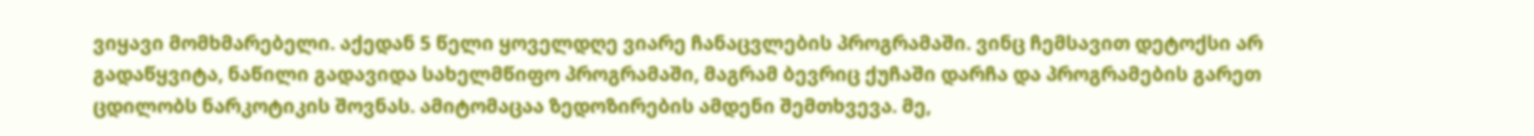ვიყავი მომხმარებელი. აქედან 5 წელი ყოველდღე ვიარე ჩანაცვლების პროგრამაში. ვინც ჩემსავით დეტოქსი არ გადაწყვიტა, ნაწილი გადავიდა სახელმწიფო პროგრამაში, მაგრამ ბევრიც ქუჩაში დარჩა და პროგრამების გარეთ ცდილობს ნარკოტიკის შოვნას. ამიტომაცაა ზედოზირების ამდენი შემთხვევა. მე,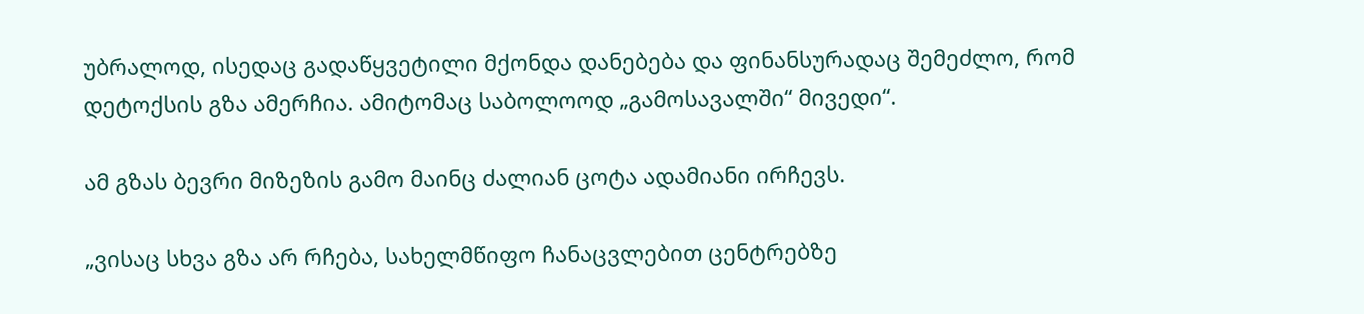უბრალოდ, ისედაც გადაწყვეტილი მქონდა დანებება და ფინანსურადაც შემეძლო, რომ დეტოქსის გზა ამერჩია. ამიტომაც საბოლოოდ „გამოსავალში“ მივედი“.

ამ გზას ბევრი მიზეზის გამო მაინც ძალიან ცოტა ადამიანი ირჩევს.

„ვისაც სხვა გზა არ რჩება, სახელმწიფო ჩანაცვლებით ცენტრებზე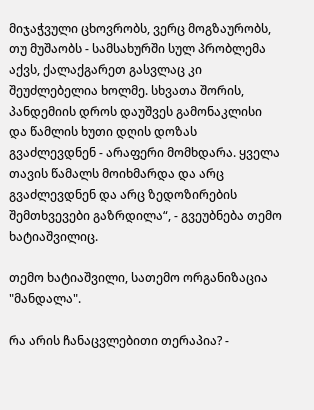მიჯაჭვული ცხოვრობს, ვერც მოგზაურობს, თუ მუშაობს - სამსახურში სულ პრობლემა აქვს, ქალაქგარეთ გასვლაც კი შეუძლებელია ხოლმე. სხვათა შორის, პანდემიის დროს დაუშვეს გამონაკლისი და წამლის ხუთი დღის დოზას გვაძლევდნენ - არაფერი მომხდარა. ყველა თავის წამალს მოიხმარდა და არც გვაძლევდნენ და არც ზედოზირების შემთხვევები გაზრდილა“, - გვეუბნება თემო ხატიაშვილიც.

თემო ხატიაშვილი, სათემო ორგანიზაცია "მანდალა".

რა არის ჩანაცვლებითი თერაპია? -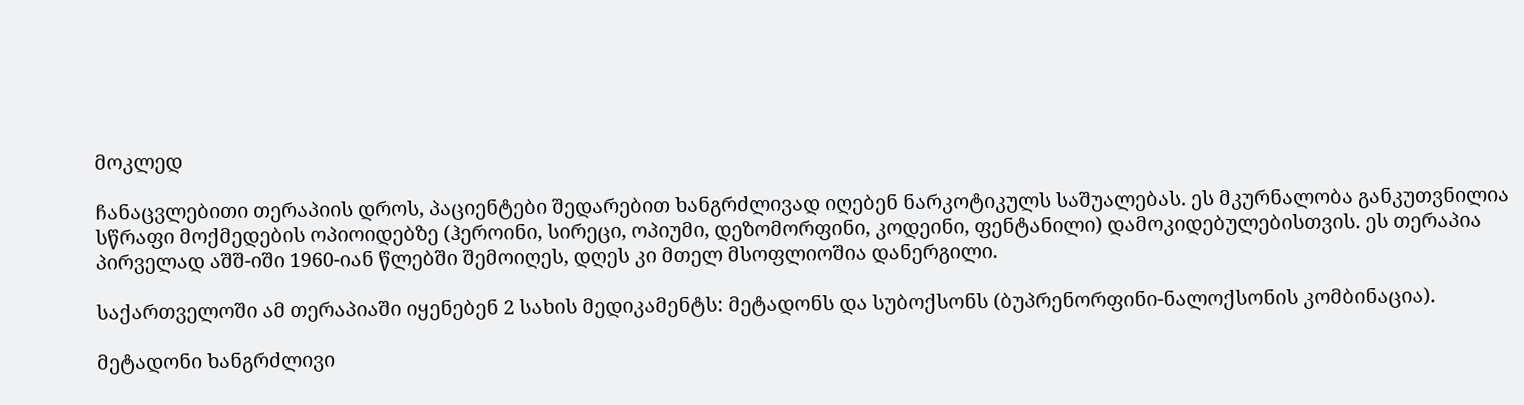მოკლედ

ჩანაცვლებითი თერაპიის დროს, პაციენტები შედარებით ხანგრძლივად იღებენ ნარკოტიკულს საშუალებას. ეს მკურნალობა განკუთვნილია სწრაფი მოქმედების ოპიოიდებზე (ჰეროინი, სირეცი, ოპიუმი, დეზომორფინი, კოდეინი, ფენტანილი) დამოკიდებულებისთვის. ეს თერაპია პირველად აშშ-იში 1960-იან წლებში შემოიღეს, დღეს კი მთელ მსოფლიოშია დანერგილი.

საქართველოში ამ თერაპიაში იყენებენ 2 სახის მედიკამენტს: მეტადონს და სუბოქსონს (ბუპრენორფინი-ნალოქსონის კომბინაცია).

მეტადონი ხანგრძლივი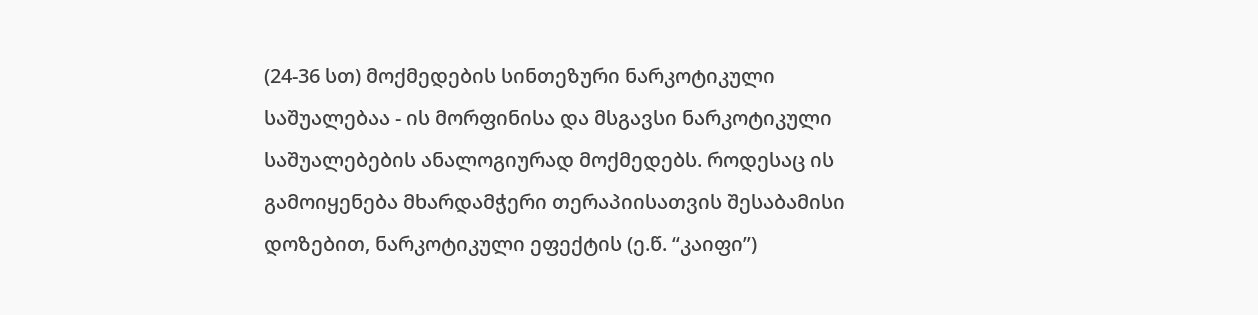(24-36 სთ) მოქმედების სინთეზური ნარკოტიკული საშუალებაა - ის მორფინისა და მსგავსი ნარკოტიკული საშუალებების ანალოგიურად მოქმედებს. როდესაც ის გამოიყენება მხარდამჭერი თერაპიისათვის შესაბამისი დოზებით, ნარკოტიკული ეფექტის (ე.წ. “კაიფი”)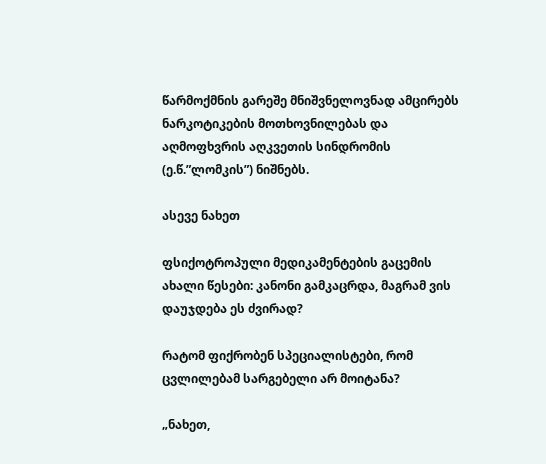წარმოქმნის გარეშე მნიშვნელოვნად ამცირებს ნარკოტიკების მოთხოვნილებას და აღმოფხვრის აღკვეთის სინდრომის (ე.წ.”ლომკის”) ნიშნებს.

ასევე ნახეთ

ფსიქოტროპული მედიკამენტების გაცემის ახალი წესები: კანონი გამკაცრდა, მაგრამ ვის დაუჯდება ეს ძვირად?

რატომ ფიქრობენ სპეციალისტები, რომ ცვლილებამ სარგებელი არ მოიტანა?

„ნახეთ,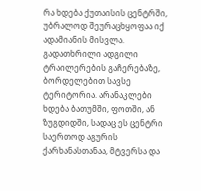რა ხდება ქუთაისის ცენტრში, უბრალოდ შეურაცხყოფაა იქ ადამიანის მისვლა. გადათხრილი ადგილი ტრაილერების გაჩერებაზე, ბორდელებით სავსე ტერიტორია. არანაკლები ხდება ბათუმში, ფოთში, ან ზუგდიდში, სადაც ეს ცენტრი საერთოდ აგურის ქარხანასთანაა, მტვერსა და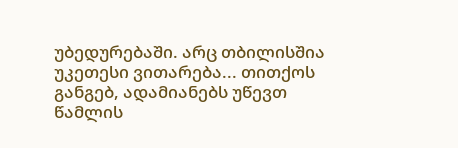უბედურებაში. არც თბილისშია უკეთესი ვითარება... თითქოს განგებ, ადამიანებს უწევთ წამლის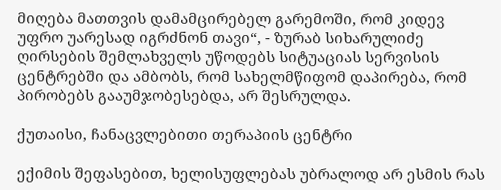მიღება მათთვის დამამცირებელ გარემოში, რომ კიდევ უფრო უარესად იგრძნონ თავი“, - ზურაბ სიხარულიძე ღირსების შემლახველს უწოდებს სიტუაციას სერვისის ცენტრებში და ამბობს, რომ სახელმწიფომ დაპირება, რომ პირობებს გააუმჯობესებდა, არ შესრულდა.

ქუთაისი, ჩანაცვლებითი თერაპიის ცენტრი

ექიმის შეფასებით, ხელისუფლებას უბრალოდ არ ესმის რას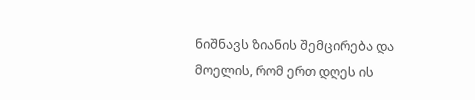ნიშნავს ზიანის შემცირება და მოელის, რომ ერთ დღეს ის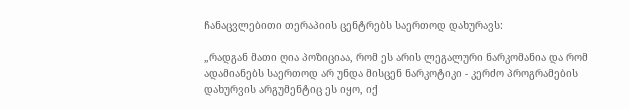ჩანაცვლებითი თერაპიის ცენტრებს საერთოდ დახურავს:

„რადგან მათი ღია პოზიციაა, რომ ეს არის ლეგალური ნარკომანია და რომ ადამიანებს საერთოდ არ უნდა მისცენ ნარკოტიკი - კერძო პროგრამების დახურვის არგუმენტიც ეს იყო, იქ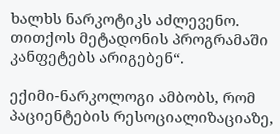ხალხს ნარკოტიკს აძლევენო. თითქოს მეტადონის პროგრამაში კანფეტებს არიგებენ“.

ექიმი-ნარკოლოგი ამბობს, რომ პაციენტების რესოციალიზაციაზე,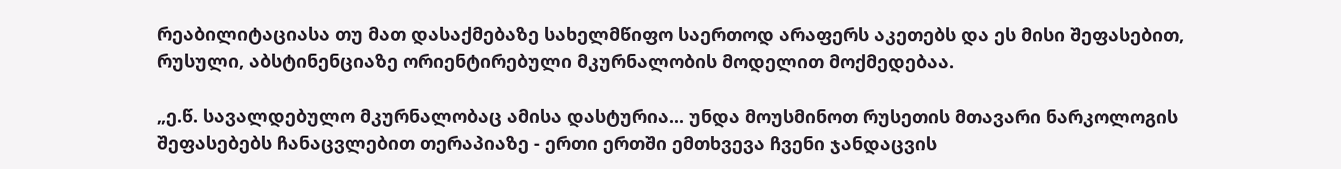რეაბილიტაციასა თუ მათ დასაქმებაზე სახელმწიფო საერთოდ არაფერს აკეთებს და ეს მისი შეფასებით, რუსული, აბსტინენციაზე ორიენტირებული მკურნალობის მოდელით მოქმედებაა.

„ე.წ. სავალდებულო მკურნალობაც ამისა დასტურია... უნდა მოუსმინოთ რუსეთის მთავარი ნარკოლოგის შეფასებებს ჩანაცვლებით თერაპიაზე - ერთი ერთში ემთხვევა ჩვენი ჯანდაცვის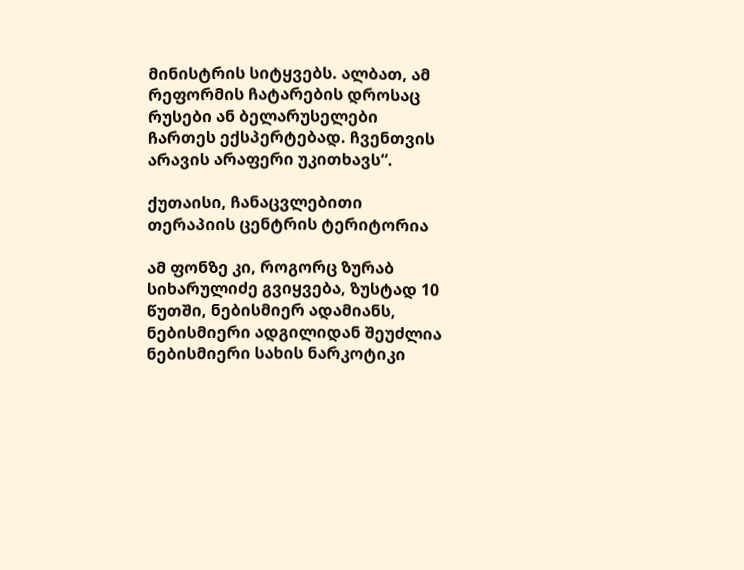მინისტრის სიტყვებს. ალბათ, ამ რეფორმის ჩატარების დროსაც რუსები ან ბელარუსელები ჩართეს ექსპერტებად. ჩვენთვის არავის არაფერი უკითხავს“.

ქუთაისი, ჩანაცვლებითი თერაპიის ცენტრის ტერიტორია

ამ ფონზე კი, როგორც ზურაბ სიხარულიძე გვიყვება, ზუსტად 10 წუთში, ნებისმიერ ადამიანს, ნებისმიერი ადგილიდან შეუძლია ნებისმიერი სახის ნარკოტიკი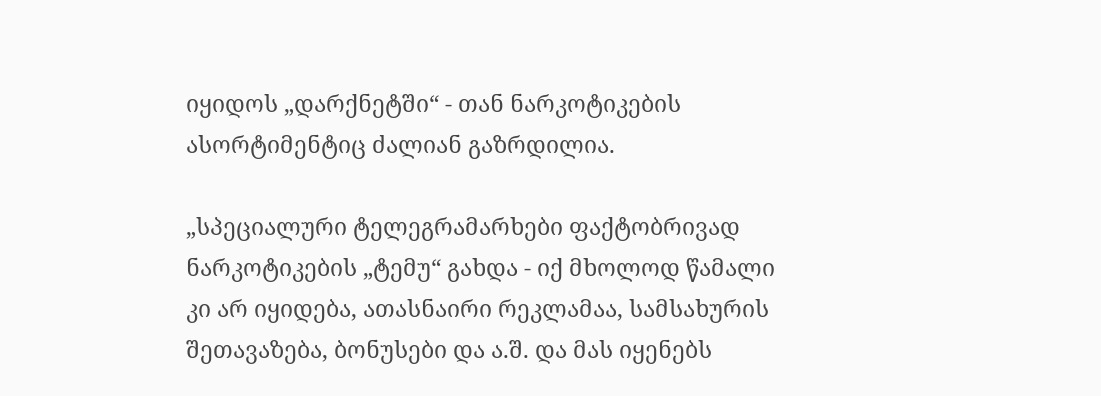იყიდოს „დარქნეტში“ - თან ნარკოტიკების ასორტიმენტიც ძალიან გაზრდილია.

„სპეციალური ტელეგრამარხები ფაქტობრივად ნარკოტიკების „ტემუ“ გახდა - იქ მხოლოდ წამალი კი არ იყიდება, ათასნაირი რეკლამაა, სამსახურის შეთავაზება, ბონუსები და ა.შ. და მას იყენებს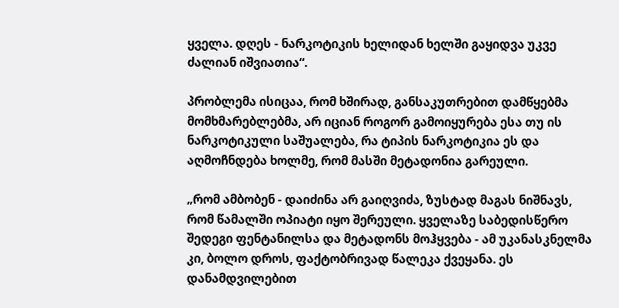ყველა. დღეს - ნარკოტიკის ხელიდან ხელში გაყიდვა უკვე ძალიან იშვიათია“.

პრობლემა ისიცაა, რომ ხშირად, განსაკუთრებით დამწყებმა მომხმარებლებმა, არ იციან როგორ გამოიყურება ესა თუ ის ნარკოტიკული საშუალება, რა ტიპის ნარკოტიკია ეს და აღმოჩნდება ხოლმე, რომ მასში მეტადონია გარეული.

„რომ ამბობენ - დაიძინა არ გაიღვიძა, ზუსტად მაგას ნიშნავს, რომ წამალში ოპიატი იყო შერეული. ყველაზე საბედისწერო შედეგი ფენტანილსა და მეტადონს მოჰყვება - ამ უკანასკნელმა კი, ბოლო დროს, ფაქტობრივად წალეკა ქვეყანა. ეს დანამდვილებით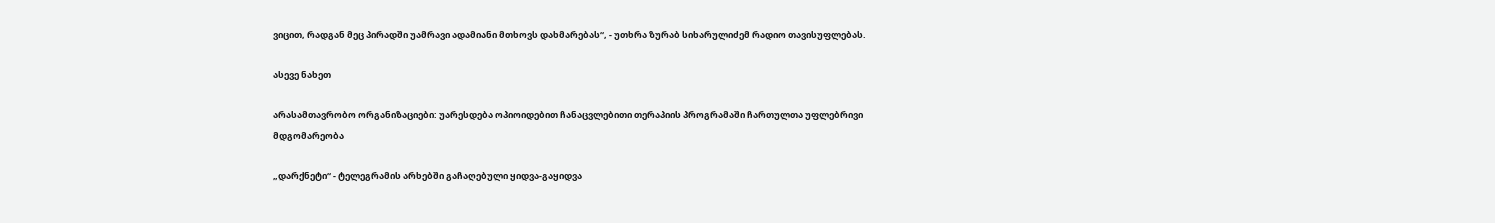ვიცით, რადგან მეც პირადში უამრავი ადამიანი მთხოვს დახმარებას“, - უთხრა ზურაბ სიხარულიძემ რადიო თავისუფლებას.

ასევე ნახეთ

არასამთავრობო ორგანიზაციები: უარესდება ოპიოიდებით ჩანაცვლებითი თერაპიის პროგრამაში ჩართულთა უფლებრივი მდგომარეობა

„დარქნეტი“ - ტელეგრამის არხებში გაჩაღებული ყიდვა-გაყიდვა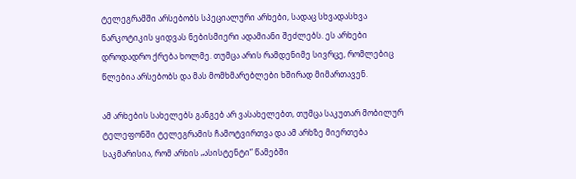ტელეგრამში არსებობს სპეციალური არხები, სადაც სხვადასხვა ნარკოტიკის ყიდვას ნებისმიერი ადამიანი შეძლებს. ეს არხები დროდადრო ქრება ხოლმე. თუმცა არის რამდენიმე სივრცე, რომლებიც წლებია არსებობს და მას მომხმარებლები ხშირად მიმართავენ.

ამ არხების სახელებს განგებ არ ვასახელებთ, თუმცა საკუთარ მობილურ ტელეფონში ტელეგრამის ჩამოტვირთვა და ამ არხზე მიერთება საკმარისია, რომ არხის „ასისტენტი“ წამებში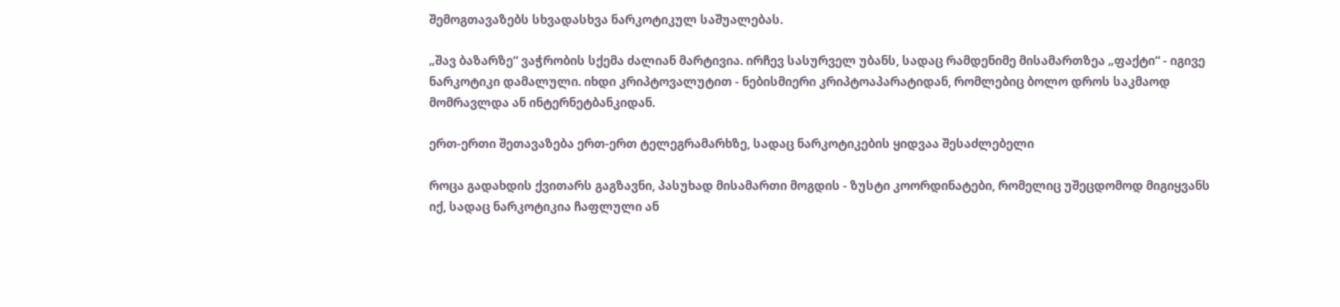შემოგთავაზებს სხვადასხვა ნარკოტიკულ საშუალებას.

„შავ ბაზარზე“ ვაჭრობის სქემა ძალიან მარტივია. ირჩევ სასურველ უბანს, სადაც რამდენიმე მისამართზეა „ფაქტი“ - იგივე ნარკოტიკი დამალული. იხდი კრიპტოვალუტით - ნებისმიერი კრიპტოაპარატიდან, რომლებიც ბოლო დროს საკმაოდ მომრავლდა ან ინტერნეტბანკიდან.

ერთ-ერთი შეთავაზება ერთ-ერთ ტელეგრამარხზე, სადაც ნარკოტიკების ყიდვაა შესაძლებელი

როცა გადახდის ქვითარს გაგზავნი, პასუხად მისამართი მოგდის - ზუსტი კოორდინატები, რომელიც უშეცდომოდ მიგიყვანს იქ, სადაც ნარკოტიკია ჩაფლული ან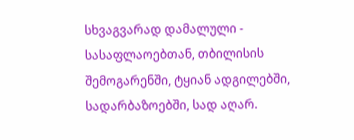სხვაგვარად დამალული - სასაფლაოებთან, თბილისის შემოგარენში, ტყიან ადგილებში, სადარბაზოებში, სად აღარ.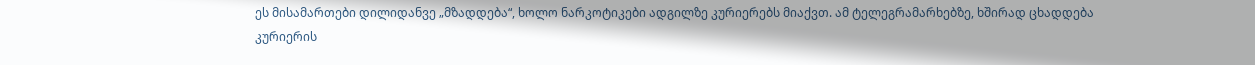ეს მისამართები დილიდანვე „მზადდება“, ხოლო ნარკოტიკები ადგილზე კურიერებს მიაქვთ. ამ ტელეგრამარხებზე, ხშირად ცხადდება კურიერის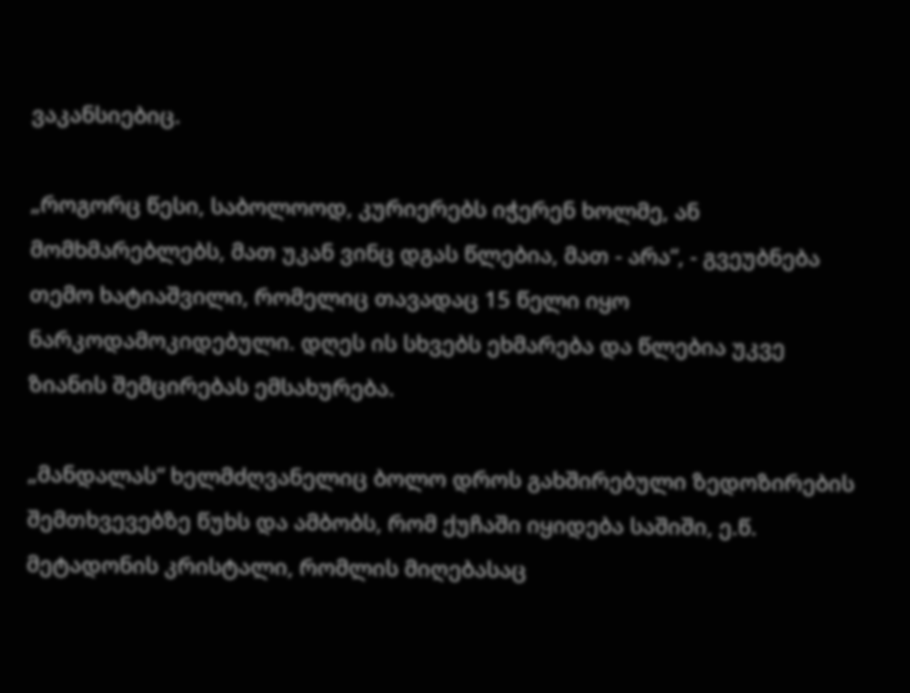ვაკანსიებიც.

„როგორც წესი, საბოლოოდ, კურიერებს იჭერენ ხოლმე, ან მომხმარებლებს, მათ უკან ვინც დგას წლებია, მათ - არა“, - გვეუბნება თემო ხატიაშვილი, რომელიც თავადაც 15 წელი იყო ნარკოდამოკიდებული. დღეს ის სხვებს ეხმარება და წლებია უკვე ზიანის შემცირებას ემსახურება.

„მანდალას“ ხელმძღვანელიც ბოლო დროს გახშირებული ზედოზირების შემთხვევებზე წუხს და ამბობს, რომ ქუჩაში იყიდება საშიში, ე.წ. მეტადონის კრისტალი, რომლის მიღებასაც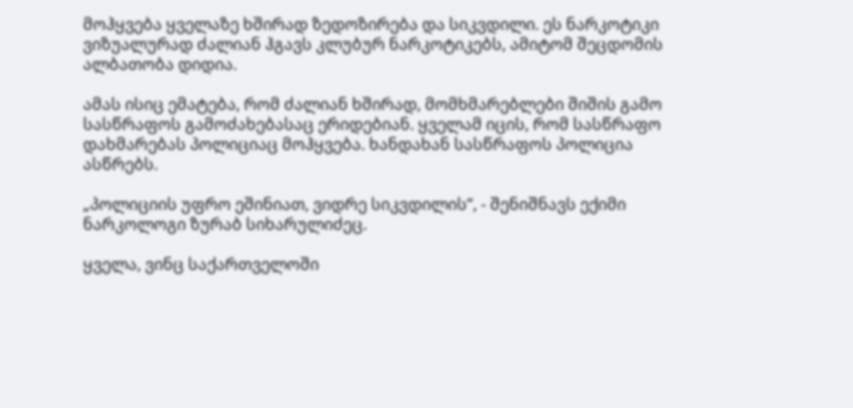მოჰყვება ყველაზე ხშირად ზედოზირება და სიკვდილი. ეს ნარკოტიკი ვიზუალურად ძალიან ჰგავს კლუბურ ნარკოტიკებს, ამიტომ შეცდომის ალბათობა დიდია.

ამას ისიც ემატება, რომ ძალიან ხშირად, მომხმარებლები შიშის გამო სასწრაფოს გამოძახებასაც ერიდებიან. ყველამ იცის, რომ სასწრაფო დახმარებას პოლიციაც მოჰყვება. ხანდახან სასწრაფოს პოლიცია ასწრებს.

„პოლიციის უფრო ეშინიათ, ვიდრე სიკვდილის“, - შენიშნავს ექიმი ნარკოლოგი ზურაბ სიხარულიძეც.

ყველა, ვინც საქართველოში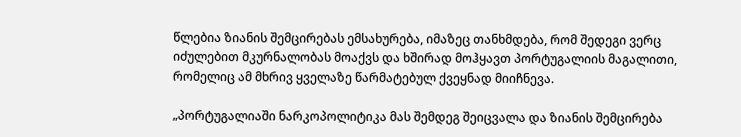წლებია ზიანის შემცირებას ემსახურება, იმაზეც თანხმდება, რომ შედეგი ვერც იძულებით მკურნალობას მოაქვს და ხშირად მოჰყავთ პორტუგალიის მაგალითი, რომელიც ამ მხრივ ყველაზე წარმატებულ ქვეყნად მიიჩნევა.

„პორტუგალიაში ნარკოპოლიტიკა მას შემდეგ შეიცვალა და ზიანის შემცირება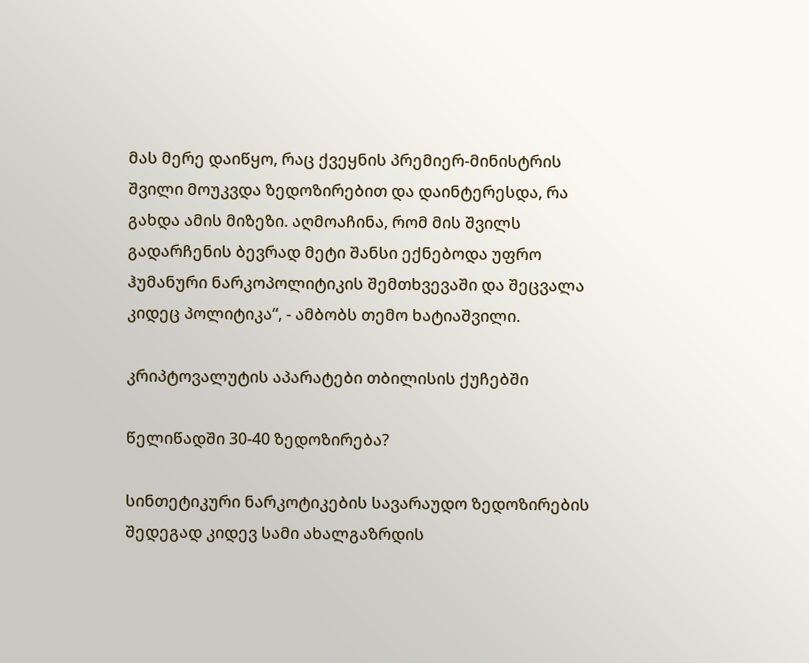მას მერე დაიწყო, რაც ქვეყნის პრემიერ-მინისტრის შვილი მოუკვდა ზედოზირებით და დაინტერესდა, რა გახდა ამის მიზეზი. აღმოაჩინა, რომ მის შვილს გადარჩენის ბევრად მეტი შანსი ექნებოდა უფრო ჰუმანური ნარკოპოლიტიკის შემთხვევაში და შეცვალა კიდეც პოლიტიკა“, - ამბობს თემო ხატიაშვილი.

კრიპტოვალუტის აპარატები თბილისის ქუჩებში

წელიწადში 30-40 ზედოზირება?

სინთეტიკური ნარკოტიკების სავარაუდო ზედოზირების შედეგად კიდევ სამი ახალგაზრდის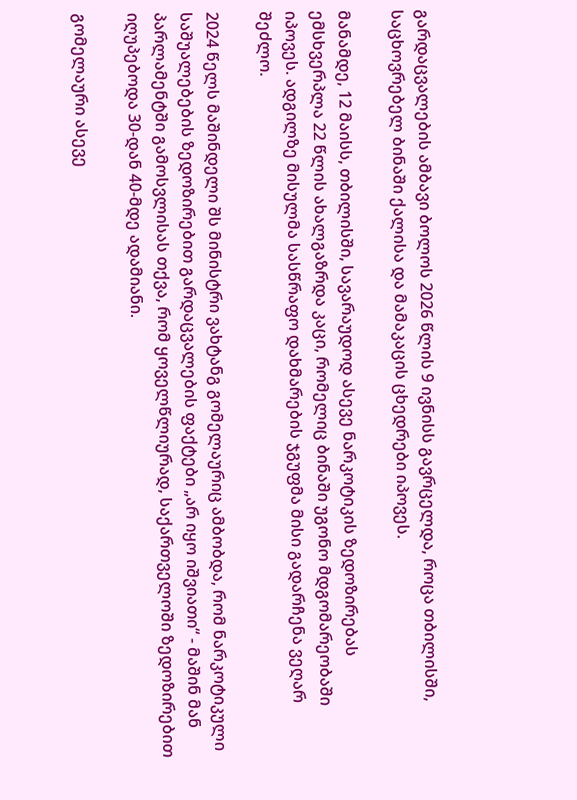გარდაცვალების ამბავი ბოლოს 2026 წლის 9 ივნისს გავრცელდა, როცა თბილისში, საცხოვრებელ ბინაში ქალისა და მამაკაცის ცხედრები იპოვეს.

მანამდე, 12 მაისს, თბილისში, სავარაუდოდ ასევე ნარკოტიკის ზედოზირებას ემსხვერპლა 22 წლის ახალგაზრდა კაცი, რომელიც ბინაში უგონო მდგომარეობაში იპოვეს. ადგილზე მისულმა სასწრაფო დახმარების ჯგუფმა მისი გადარჩენა ვეღარ შეძლო.

2024 წელს მაშინდელი შს მინისტრი ვახტანგ გომელაურიც ამბობდა, რომ ნარკოტიკული საშუალებების ზედოზირებით გარდაცვალების ფაქტები „არ იყო იშვიათი“ - მაშინ მან პარლამენტში გამოსვლისას თქვა, რომ ყოველწლიურად, საქართველოში ზედოზირებით იღუპებოდა 30-დან 40-მდე ადამიანი.

გომელაური ასევე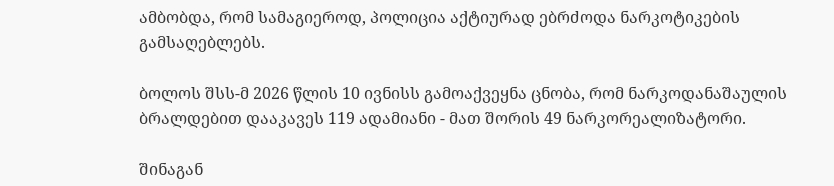ამბობდა, რომ სამაგიეროდ, პოლიცია აქტიურად ებრძოდა ნარკოტიკების გამსაღებლებს.

ბოლოს შსს-მ 2026 წლის 10 ივნისს გამოაქვეყნა ცნობა, რომ ნარკოდანაშაულის ბრალდებით დააკავეს 119 ადამიანი - მათ შორის 49 ნარკორეალიზატორი.

შინაგან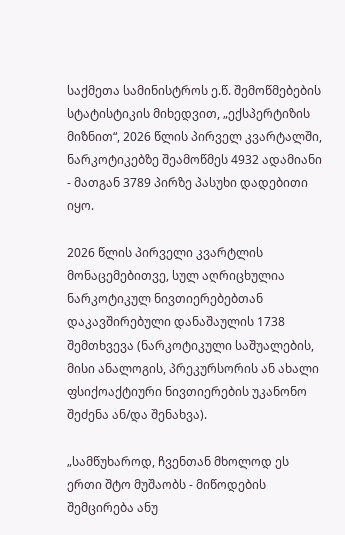საქმეთა სამინისტროს ე.წ. შემოწმებების სტატისტიკის მიხედვით, „ექსპერტიზის მიზნით“, 2026 წლის პირველ კვარტალში, ნარკოტიკებზე შეამოწმეს 4932 ადამიანი - მათგან 3789 პირზე პასუხი დადებითი იყო.

2026 წლის პირველი კვარტლის მონაცემებითვე, სულ აღრიცხულია ნარკოტიკულ ნივთიერებებთან დაკავშირებული დანაშაულის 1738 შემთხვევა (ნარკოტიკული საშუალების, მისი ანალოგის, პრეკურსორის ან ახალი ფსიქოაქტიური ნივთიერების უკანონო შეძენა ან/და შენახვა).

„სამწუხაროდ, ჩვენთან მხოლოდ ეს ერთი შტო მუშაობს - მიწოდების შემცირება ანუ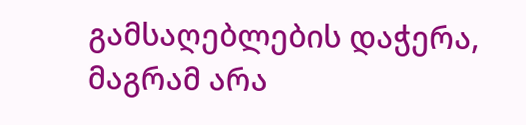გამსაღებლების დაჭერა, მაგრამ არა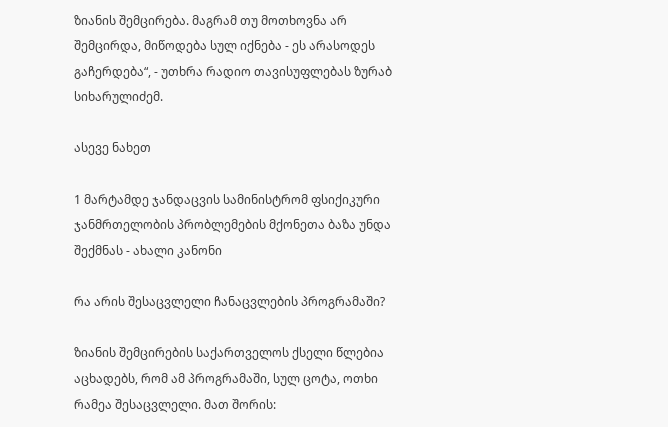ზიანის შემცირება. მაგრამ თუ მოთხოვნა არ შემცირდა, მიწოდება სულ იქნება - ეს არასოდეს გაჩერდება“, - უთხრა რადიო თავისუფლებას ზურაბ სიხარულიძემ.

ასევე ნახეთ

1 მარტამდე ჯანდაცვის სამინისტრომ ფსიქიკური ჯანმრთელობის პრობლემების მქონეთა ბაზა უნდა შექმნას - ახალი კანონი

რა არის შესაცვლელი ჩანაცვლების პროგრამაში?

ზიანის შემცირების საქართველოს ქსელი წლებია აცხადებს, რომ ამ პროგრამაში, სულ ცოტა, ოთხი რამეა შესაცვლელი. მათ შორის: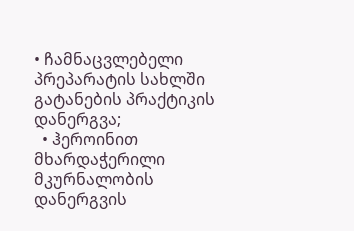• ჩამნაცვლებელი პრეპარატის სახლში გატანების პრაქტიკის დანერგვა;
  • ჰეროინით მხარდაჭერილი მკურნალობის დანერგვის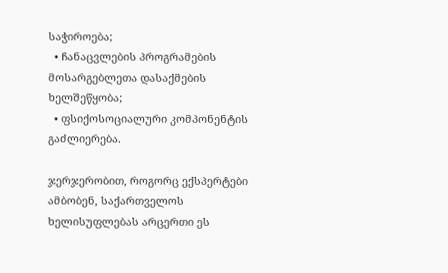საჭიროება;
  • ჩანაცვლების პროგრამების მოსარგებლეთა დასაქმების ხელშეწყობა;
  • ფსიქოსოციალური კომპონენტის გაძლიერება.

ჯერჯერობით, როგორც ექსპერტები ამბობენ, საქართველოს ხელისუფლებას არცერთი ეს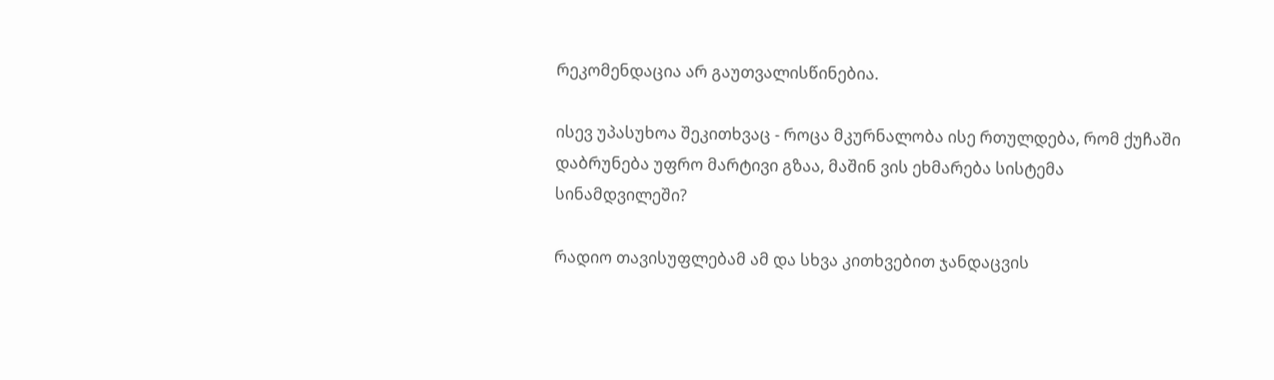რეკომენდაცია არ გაუთვალისწინებია.

ისევ უპასუხოა შეკითხვაც - როცა მკურნალობა ისე რთულდება, რომ ქუჩაში დაბრუნება უფრო მარტივი გზაა, მაშინ ვის ეხმარება სისტემა სინამდვილეში?

რადიო თავისუფლებამ ამ და სხვა კითხვებით ჯანდაცვის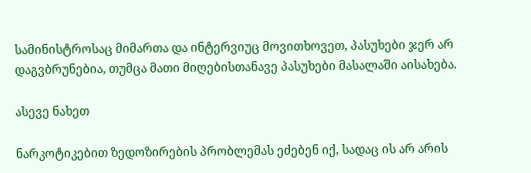სამინისტროსაც მიმართა და ინტერვიუც მოვითხოვეთ, პასუხები ჯერ არ დაგვბრუნებია, თუმცა მათი მიღებისთანავე პასუხები მასალაში აისახება.

ასევე ნახეთ

ნარკოტიკებით ზედოზირების პრობლემას ეძებენ იქ, სადაც ის არ არის